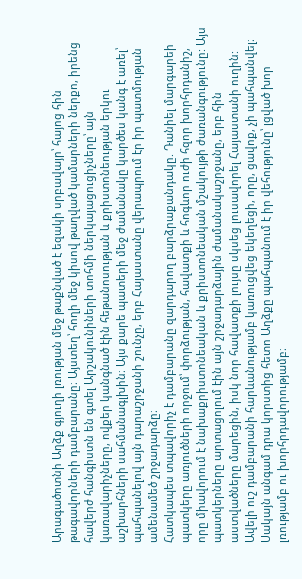Արագածոտնի Աղձք գյուղի լռության մեջ թաքնված է եզակի սրբավայր՝ հայոց հին թագավորների դամբարանը։ Այստեղ՝ հողի մեջ կիսով թաղված կամարների ներքո, իրենց հավերժ հանգիստն են գտել Արշակունիների տոհմի ներկայացուցիչները՝ այն կառավարիչները, ովքեր կանգնած էին հեթանոսության և քրիստոնեության երկու աշխարհների սահմանագլխին։ Այս քարե պատերի մեջ ժամանակը կարծես կանգ է առել՝ պահպանելով այն դարաշրջանի շունչը, երբ Հայաստանը վերապրում էր իր պատմության ամենամեծ շրջադարձը։
Հատկապես տպավորիչ է դամբարանը զարդարող բարձրաքանդակը. Դանիել մարգարեի պատկերը առյուծների որջում՝ փորձության, հավատքի և հոգևոր ուժի հզոր խորհրդանիշ, որը միավորում է նախաքրիստոնեական և քրիստոնեական մշակույթի ժառանգությունը: Այս պատկերները արտացոլում էին այն շրջադարձային ժամանակաշրջանը, երբ հին աստվածները մարեցին, իսկ նոր հավատքի լույսը սկսեց լուսավորել Հայաստանի ուղին:
Ավելի ուշ դամբարանի հարևանությամբ կառուցվեց եկեղեցի, որը, ցավոք, չի պահպանվել։ Սակայն անգամ դրա կորստից հետո Աղձքը պահպանում է իր վեհությունը՝ լցված խոր լռությամբ ու խորհրդավորությամբ։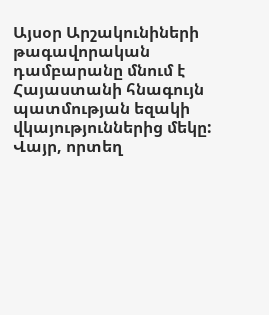Այսօր Արշակունիների թագավորական դամբարանը մնում է Հայաստանի հնագույն պատմության եզակի վկայություններից մեկը: Վայր, որտեղ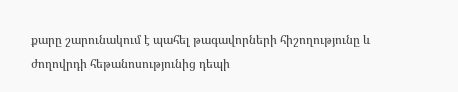քարը շարունակում է պահել թագավորների հիշողությունը և ժողովրդի հեթանոսությունից դեպի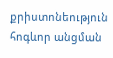քրիստոնեություն հոգևոր անցման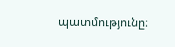պատմությունը։